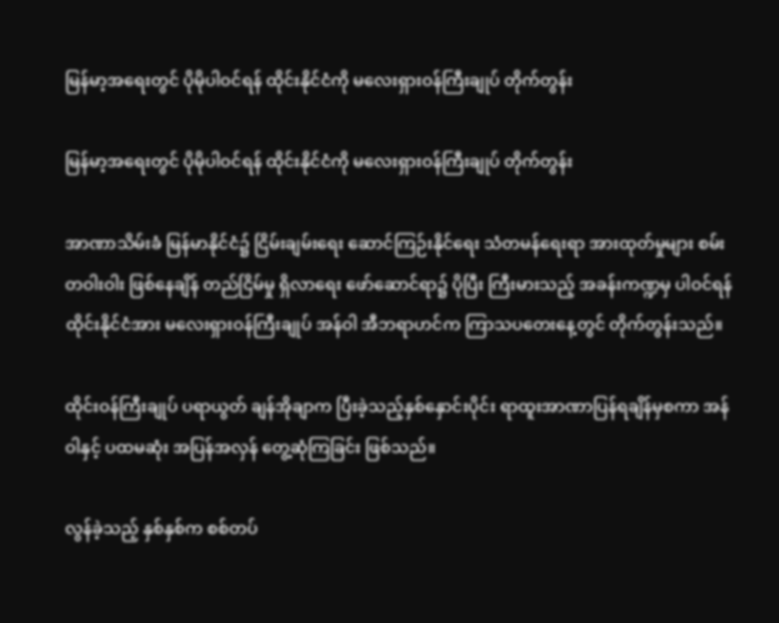မြန်မာ့အရေးတွင် ပိုမိုပါဝင်ရန် ထိုင်းနိုင်ငံကို မလေးရှားဝန်ကြီးချုပ် တိုက်တွန်း

မြန်မာ့အရေးတွင် ပိုမိုပါဝင်ရန် ထိုင်းနိုင်ငံကို မလေးရှားဝန်ကြီးချုပ် တိုက်တွန်း

အာဏာသိမ်းခံ မြန်မာနိုင်ငံ၌ ငြိမ်းချမ်းရေး ဆောင်ကြဉ်းနိုင်ရေး သံတမန်ရေးရာ အားထုတ်မှုများ စမ်းတဝါးဝါး ဖြစ်နေချိန် တည်ငြိမ်မှု ရှိလာရေး ဖော်ဆောင်ရာ၌ ပိုပြီး ကြီးမားသည့် အခန်းကဏ္ဍမှ ပါဝင်ရန် ထိုင်းနိုင်ငံအား မလေးရှားဝန်ကြီးချုပ် အန်ဝါ အီဘရာဟင်က ကြာသပတေးနေ့တွင် တိုက်တွန်းသည်။

ထိုင်းဝန်ကြီးချုပ် ပရာယွတ် ချန်အိုချာက ပြီးခဲ့သည့်နှစ်နှောင်းပိုင်း ရာထူးအာဏာပြန်ရချိန်မှစကာ အန်ဝါနှင့် ပထမဆုံး အပြန်အလှန် တွေ့ဆုံကြခြင်း ဖြစ်သည်။

လွန်ခဲ့သည့် နှစ်နှစ်က စစ်တပ်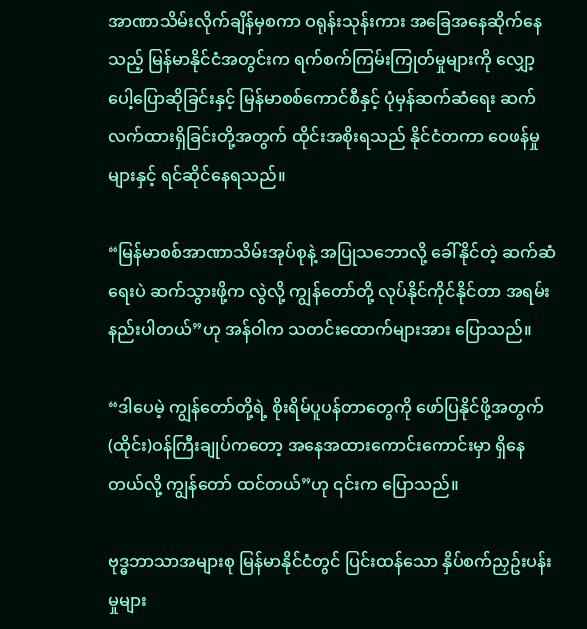အာဏာသိမ်းလိုက်ချိန်မှစကာ ဝရုန်းသုန်းကား အခြေအနေဆိုက်နေသည့် မြန်မာနိုင်ငံအတွင်းက ရက်စက်ကြမ်းကြုတ်မှုများကို လျှော့ပေါ့ပြောဆိုခြင်းနှင့် မြန်မာစစ်ကောင်စီနှင့် ပုံမှန်ဆက်ဆံရေး ဆက်လက်ထားရှိခြင်းတို့အတွက် ထိုင်းအစိုးရသည် နိုင်ငံတကာ ဝေဖန်မှုများနှင့် ရင်ဆိုင်နေရသည်။

“မြန်မာစစ်အာဏာသိမ်းအုပ်စုနဲ့ အပြုသဘောလို့ ခေါ်နိုင်တဲ့ ဆက်ဆံရေးပဲ ဆက်သွားဖို့က လွဲလို့ ကျွန်တော်တို့ လုပ်နိုင်ကိုင်နိုင်တာ အရမ်းနည်းပါတယ်”ဟု အန်ဝါက သတင်းထောက်များအား ပြောသည်။

“ဒါပေမဲ့ ကျွန်တော်တို့ရဲ့ စိုးရိမ်ပူပန်တာတွေကို ဖော်ပြနိုင်ဖို့အတွက် (ထိုင်း)ဝန်ကြီးချုပ်ကတော့ အနေအထားကောင်းကောင်းမှာ ရှိနေတယ်လို့ ကျွန်တော် ထင်တယ်”ဟု ၎င်းက ပြောသည်။

ဗုဒ္ဓဘာသာအများစု မြန်မာနိုင်ငံတွင် ပြင်းထန်သော နှိပ်စက်ညှဥ်းပန်းမှုများ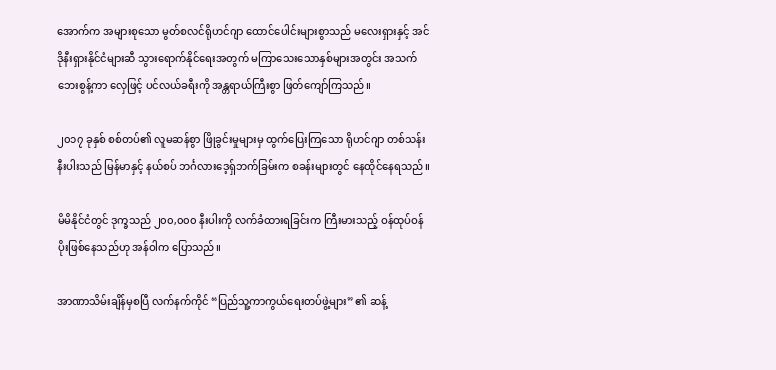အောက်က အများစုသော မွတ်စလင်ရိုဟင်ဂျာ ထောင်ပေါင်းများစွာသည် မလေးရှားနှင့် အင်ဒိုနီးရှားနိုင်ငံများဆီ သွားရောက်နိုင်ရေးအတွက် မကြာသေးသောနှစ်များအတွင်း အသက်ဘေးစွန့်ကာ လှေဖြင့် ပင်လယ်ခရီးကို အန္တရာယ်ကြီးစွာ ဖြတ်ကျော်ကြသည်။

၂၀၁၇ ခုနှစ် စစ်တပ်၏ လူမဆန်စွာ ဖြိုခွင်းမှုများမှ ထွက်ပြေးကြသော ရိုဟင်ဂျာ တစ်သန်းနီးပါးသည် မြန်မာနှင့် နယ်စပ် ဘင်္ဂလားဒေ့ရှ်ဘက်ခြမ်းက စခန်းများတွင် နေထိုင်နေရသည်။

မိမိနိုင်ငံတွင် ဒုက္ခသည် ၂၀၀,၀၀၀ နီးပါးကို လက်ခံထားရခြင်းက ကြီးမားသည့် ဝန်ထုပ်ဝန်ပိုးဖြစ်နေသည်ဟု အန်ဝါက ပြောသည်။

အာဏာသိမ်းချိန်မှစပြီ လက်နက်ကိုင် “ပြည်သူ့ကာကွယ်ရေးတပ်ဖွဲ့များ” ၏ ဆန့်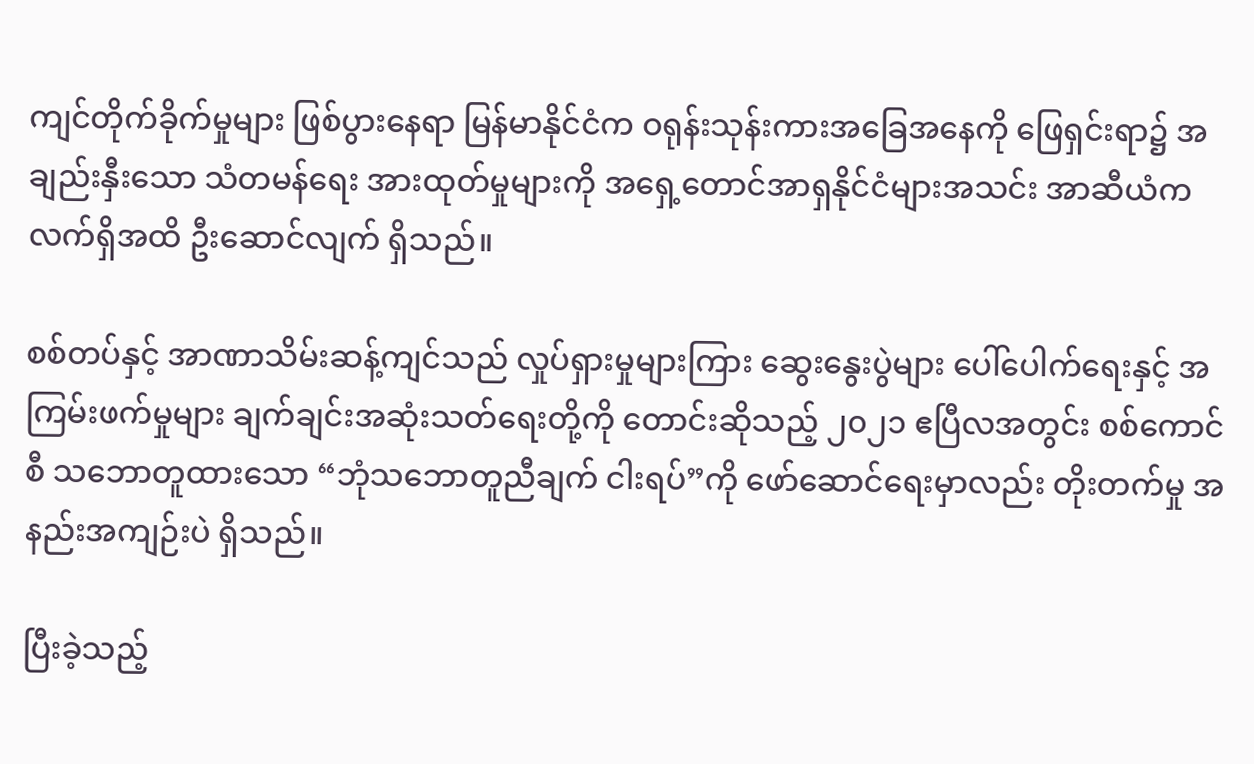ကျင်တိုက်ခိုက်မှုများ ဖြစ်ပွားနေရာ မြန်မာနိုင်ငံက ဝရုန်းသုန်းကားအခြေအနေကို ဖြေရှင်းရာ၌ အချည်းနှီးသော သံတမန်ရေး အားထုတ်မှုများကို အရှေ့တောင်အာရှနိုင်ငံများအသင်း အာဆီယံက လက်ရှိအထိ ဦးဆောင်လျက် ရှိသည်။

စစ်တပ်နှင့် အာဏာသိမ်းဆန့်ကျင်သည် လှုပ်ရှားမှုများကြား ဆွေးနွေးပွဲများ ပေါ်ပေါက်ရေးနှင့် အကြမ်းဖက်မှုများ ချက်ချင်းအဆုံးသတ်ရေးတို့ကို တောင်းဆိုသည့် ၂၀၂၁ ဧပြီလအတွင်း စစ်ကောင်စီ သဘောတူထားသော “ဘုံသဘောတူညီချက် ငါးရပ်”ကို ဖော်ဆောင်ရေးမှာလည်း တိုးတက်မှု အနည်းအကျဉ်းပဲ ရှိသည်။

ပြီးခဲ့သည့်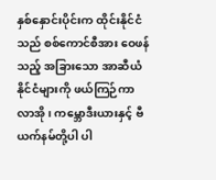နှစ်နှောင်းပိုင်းက ထိုင်းနိုင်ငံသည် စစ်ကောင်စီအား ဝေဖန်သည့် အခြားသော အာဆီယံနိုင်ငံများကို ဖယ်ကြဉ်ကာ လာအို၊ ကမ္ဘောဒီးယားနှင့် ဗီယက်နမ်တို့ပါ ပါ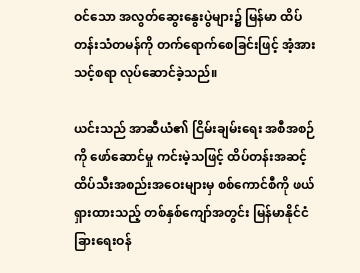ဝင်သော အလွတ်ဆွေးနွေးပွဲများ၌ မြန်မာ ထိပ်တန်းသံတမန်ကို တက်ရောက်စေခြင်းဖြင့် အံ့အားသင့်စရာ လုပ်ဆောင်ခဲ့သည်။

ယင်းသည် အာဆီယံ၏ ငြိမ်းချမ်းရေး အစီအစဉ်ကို ဖော်ဆောင်မှု ကင်းမဲ့သဖြင့် ထိပ်တန်းအဆင့် ထိပ်သီးအစည်းအဝေးများမှ စစ်ကောင်စီကို ဖယ်ရှားထားသည့် တစ်နှစ်ကျော်အတွင်း မြန်မာနိုင်ငံခြားရေးဝန်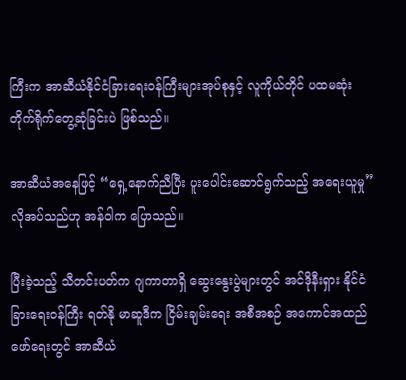ကြီးက အာဆီယံနိုင်ငံခြားရေးဝန်ကြီးများအုပ်စုနှင့် လူကိုယ်တိုင် ပထမဆုံး တိုက်ရိုက်တွေ့ဆုံခြင်းပဲ ဖြစ်သည်။

အာဆီယံအနေဖြင့် “ရှေ့နောက်ညီပြီး ပူးပေါင်းဆောင်ရွက်သည့် အရေးယူမှု” လိုအပ်သည်ဟု အန်ဝါက ပြောသည်။

ပြီးခဲ့သည့် သီတင်းပတ်က ဂျကာတာရှိ ဆွေးနွေးပွဲများတွင် အင်ဒိုနီးရှား နိုင်ငံခြားရေးဝန်ကြီး ရတ်နို မာဆူဒီက ငြိမ်းချမ်းရေး အစီအစဉ် အကောင်အထည်ဖော်ရေးတွင် အာဆီယံ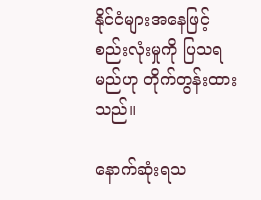နိုင်ငံများအနေဖြင့် စည်းလုံးမှုကို ပြသရမည်ဟု တိုက်တွန်းထားသည်။

နောက်ဆုံးရသ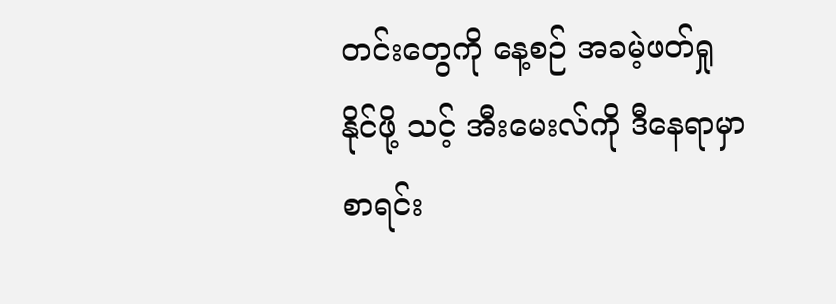တင်းတွေကို နေ့စဉ် အခမဲ့ဖတ်ရှုနိုင်ဖို့ သင့် အီးမေးလ်ကို ဒီနေရာမှာ စာရင်း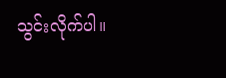သွင်းလိုက်ပါ။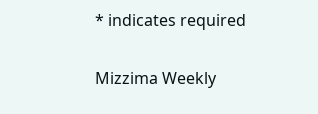* indicates required

Mizzima Weekly